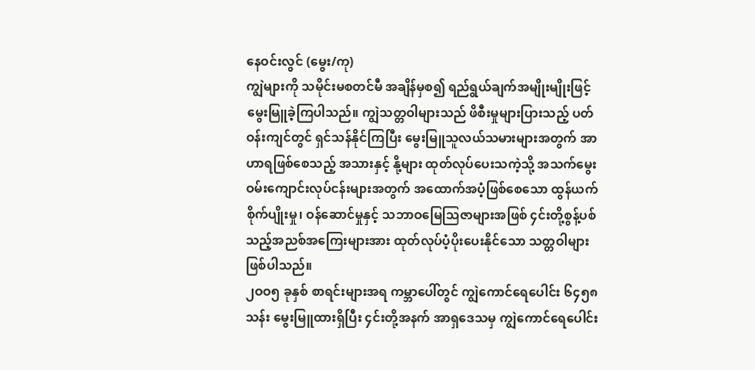နေဝင်းလွင် (မွေး/ကု)
ကျွဲများကို သမိုင်းမစတင်မီ အချိန်မှစ၍ ရည်ရွယ်ချက်အမျိုးမျိုးဖြင့် မွေးမြူခဲ့ကြပါသည်။ ကျွဲသတ္တဝါများသည် ဖိစီးမှုများပြားသည့် ပတ်ဝန်းကျင်တွင် ရှင်သန်နိုင်ကြပြီး မွေးမြူသူလယ်သမားများအတွက် အာဟာရဖြစ်စေသည့် အသားနှင့် နို့များ ထုတ်လုပ်ပေးသကဲ့သို့ အသက်မွေးဝမ်းကျောင်းလုပ်ငန်းများအတွက် အထောက်အပံ့ဖြစ်စေသော ထွန်ယက်စိုက်ပျိုးမှု၊ ဝန်ဆောင်မှုနှင့် သဘာဝမြေသြဇာများအဖြစ် ၄င်းတို့စွန့်ပစ်သည့်အညစ်အကြေးများအား ထုတ်လုပ်ပံ့ပိုးပေးနိုင်သော သတ္တဝါများ ဖြစ်ပါသည်။
၂ဝဝ၅ ခုနှစ် စာရင်းများအရ ကမ္ဘာပေါ်တွင် ကျွဲကောင်ရေပေါင်း ၆၄၅၈ သန်း မွေးမြူထားရှိပြီး ၄င်းတို့အနက် အာရှဒေသမှ ကျွဲကောင်ရေပေါင်း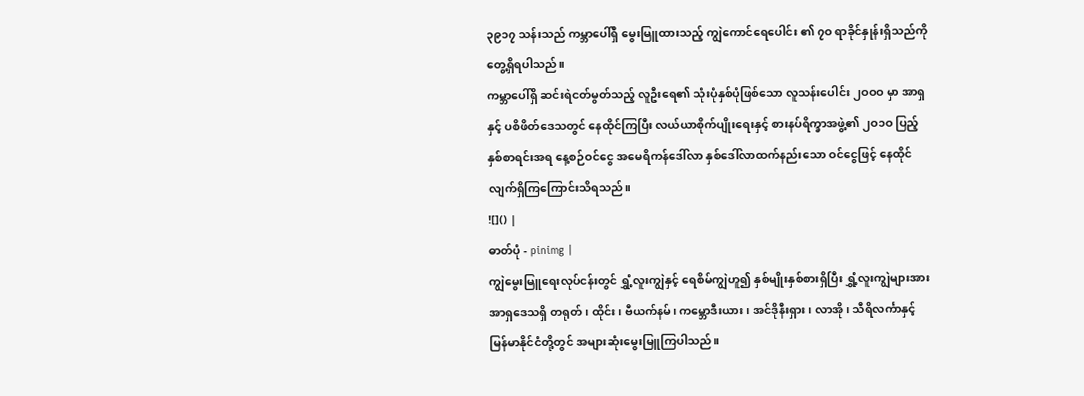၃၉၁၇ သန်းသည် ကမ္ဘာပေါ်ရှိ မွေးမြူထားသည့် ကျွဲကောင်ရေပေါင်း ၏ ၇ဝ ရာခိုင်နှုန်းရှိသည်ကို တွေ့ရှိရပါသည်။
ကမ္ဘာပေါ်ရှိ ဆင်းရဲငတ်မွတ်သည့် လူဦးရေ၏ သုံးပုံနှစ်ပုံဖြစ်သော လူသန်းပေါင်း ၂ဝဝဝ မှာ အာရှနှင့် ပစိဖိတ်ဒေသတွင် နေထိုင်ကြပြီး လယ်ယာစိုက်ပျိုးရေးနှင့် စားနပ်ရိက္ခာအဖွဲ့၏ ၂ဝ၁ဝ ပြည့်နှစ်စာရင်းအရ နေ့စဉ်ဝင်ငွေ အမေရိကန်ဒေါ်လာ နှစ်ဒေါ်လာထက်နည်းသော ဝင်ငွေဖြင့် နေထိုင်လျက်ရှိကြကြောင်းသိရသည်။
![]() |
ဓာတ်ပုံ - pinimg |
ကျွဲမွေးမြူရေးလုပ်ငန်းတွင် ရွှံ့လူးကျွဲနှင့် ရေစိမ်ကျွဲဟူ၍ နှစ်မျိုးနှစ်စားရှိပြီး ရွှံ့လူးကျွဲများအား အာရှဒေသရှိ တရုတ်၊ ထိုင်း၊ ဗီယက်နမ်၊ ကမ္ဘောဒီးယား၊ အင်ဒိုနီးရှား၊ လာအို၊ သီရိလင်္ကာနှင့် မြန်မာနိုင်ငံတို့တွင် အများဆုံးမွေးမြူကြပါသည်။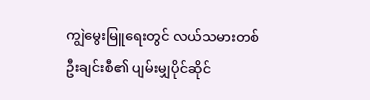ကျွဲမွေးမြူရေးတွင် လယ်သမားတစ်ဦးချင်းစီ၏ ပျမ်းမျှပိုင်ဆိုင်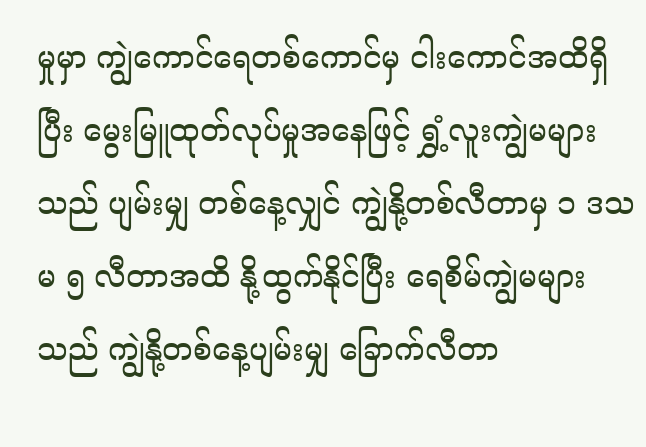မှုမှာ ကျွဲကောင်ရေတစ်ကောင်မှ ငါးကောင်အထိရှိပြီး မွေးမြူထုတ်လုပ်မှုအနေဖြင့် ရွှံ့လူးကျွဲမများသည် ပျမ်းမျှ တစ်နေ့လျှင် ကျွဲနို့တစ်လီတာမှ ၁ ဒသမ ၅ လီတာအထိ နို့ထွက်နိုင်ပြီး ရေစိမ်ကျွဲမများသည် ကျွဲနို့တစ်နေ့ပျမ်းမျှ ခြောက်လီတာ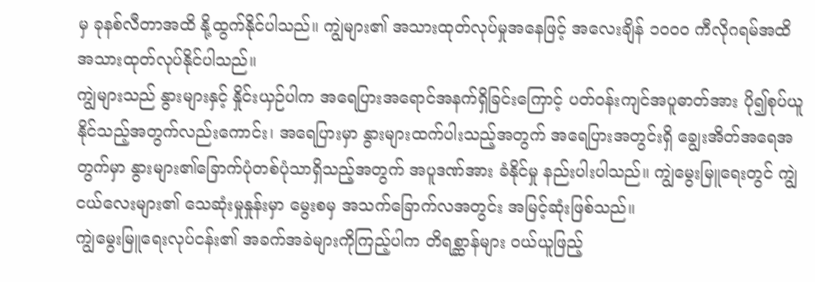မှ ခုနစ်လီတာအထိ နို့ထွက်နိုင်ပါသည်။ ကျွဲများ၏ အသားထုတ်လုပ်မှုအနေဖြင့် အလေးချိန် ၁ဝဝဝ ကီလိုဂရမ်အထိ အသားထုတ်လုပ်နိုင်ပါသည်။
ကျွဲများသည် နွားများနှင့် နှိုင်းယှဉ်ပါက အရေပြားအရောင်အနက်ရှိခြင်းကြောင့် ပတ်ဝန်းကျင်အပူဓာတ်အား ပို၍စုပ်ယူနိုင်သည့်အတွက်လည်းကောင်း၊ အရေပြားမှာ နွားများထက်ပါးသည့်အတွက် အရေပြားအတွင်းရှိ ချွေးအိတ်အရေအတွက်မှာ နွားများ၏ခြောက်ပုံတစ်ပုံသာရှိသည့်အတွက် အပူဒဏ်အား ခံနိုင်မှု နည်းပါးပါသည်။ ကျွဲမွေးမြူရေးတွင် ကျွဲငယ်လေးများ၏ သေဆုံးမှုနှုန်းမှာ မွေးစမှ အသက်ခြောက်လအတွင်း အမြင့်ဆုံးဖြစ်သည်။
ကျွဲမွေးမြူရေးလုပ်ငန်း၏ အခက်အခဲများကိုကြည့်ပါက တိရစ္ဆာန်များ ဝယ်ယူဖြည့်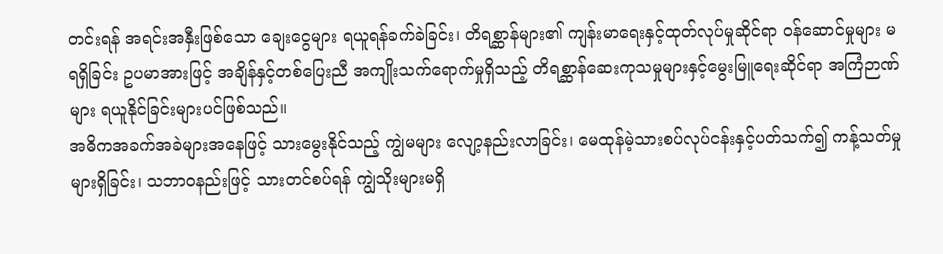တင်းရန် အရင်းအနှီးဖြစ်သော ချေးငွေများ ရယူရန်ခက်ခဲခြင်း၊ တိရစ္ဆာန်များ၏ ကျန်းမာရေးနှင့်ထုတ်လုပ်မှုဆိုင်ရာ ဝန်ဆောင်မှုများ မရရှိခြင်း ဥပမာအားဖြင့် အချိန်နှင့်တစ်ပြေးညီ အကျိုးသက်ရောက်မှုရှိသည့် တိရစ္ဆာန်ဆေးကုသမှုများနှင့်မွေးမြူရေးဆိုင်ရာ အကြံဉာဏ်များ ရယူနိုင်ခြင်းများပင်ဖြစ်သည်။
အဓိကအခက်အခဲများအနေဖြင့် သားမွေးနိုင်သည့် ကျွဲမများ လျော့နည်းလာခြင်း၊ မေထုန်မဲ့သားစပ်လုပ်ငန်းနှင့်ပတ်သက်၍ ကန့်သတ်မှုများရှိခြင်း၊ သဘာဝနည်းဖြင့် သားတင်စပ်ရန် ကျွဲသိုးများမရှိ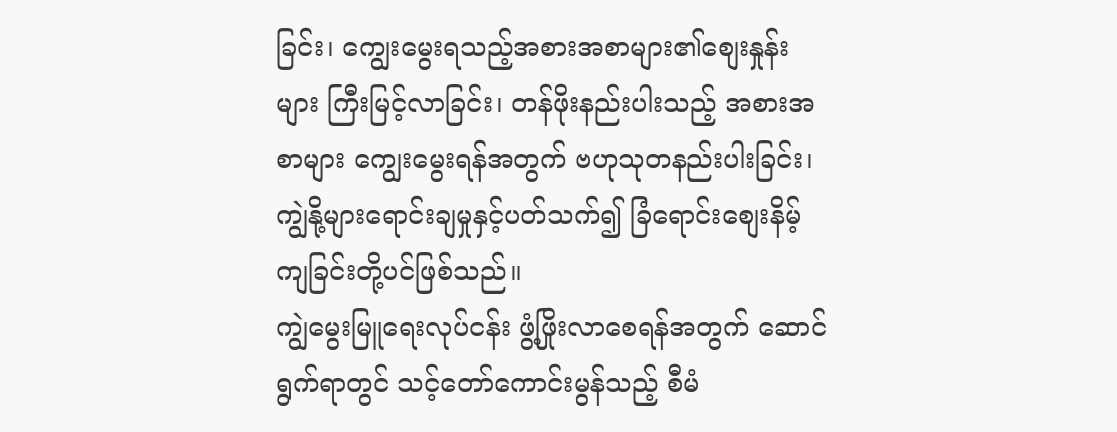ခြင်း၊ ကျွေးမွေးရသည့်အစားအစာများ၏စျေးနှုန်းများ ကြီးမြင့်လာခြင်း၊ တန်ဖိုးနည်းပါးသည့် အစားအစာများ ကျွေးမွေးရန်အတွက် ဗဟုသုတနည်းပါးခြင်း၊ ကျွဲနို့များရောင်းချမှုနှင့်ပတ်သက်၍ ခြံရောင်းစျေးနိမ့်ကျခြင်းတို့ပင်ဖြစ်သည်။
ကျွဲမွေးမြူရေးလုပ်ငန်း ဖွံ့ဖြိုးလာစေရန်အတွက် ဆောင်ရွက်ရာတွင် သင့်တော်ကောင်းမွန်သည့် စီမံ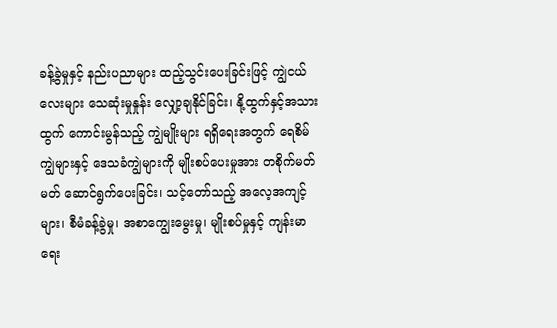ခန့်ခွဲမှုနှင့် နည်းပညာများ ထည့်သွင်းပေးခြင်းဖြင့် ကျွဲငယ်လေးများ သေဆုံးမှုနှုန်း လျှော့ချနိုင်ခြင်း၊ နို့ထွက်နှင့်အသားထွက် ကောင်းမွန်သည့် ကျွဲမျိုးများ ရရှိရေးအတွက် ရေစိမ်ကျွဲများနှင့် ဒေသခံကျွဲများကို မျိုးစပ်ပေးမှုအား တစိုက်မတ်မတ် ဆောင်ရွက်ပေးခြင်း၊ သင့်တော်သည့် အလေ့အကျင့်များ၊ စီမံခန့်ခွဲမှု၊ အစာကျွေးမွေးမှု၊ မျိုးစပ်မှုနှင့် ကျန်းမာရေး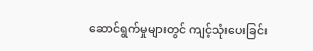ဆောင်ရွက်မှုများတွင် ကျင့်သုံးပေးခြင်း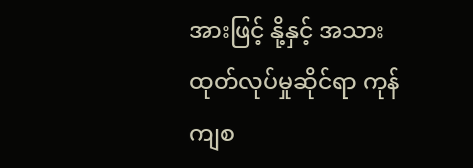အားဖြင့် နို့နှင့် အသားထုတ်လုပ်မှုဆိုင်ရာ ကုန်ကျစ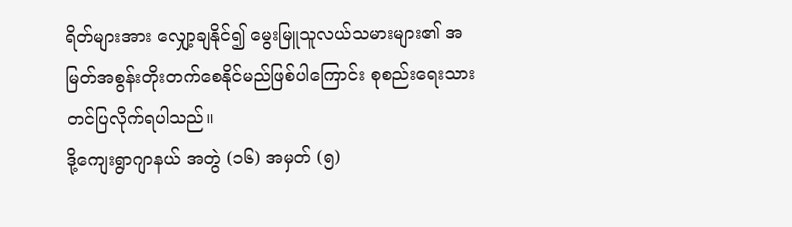ရိတ်များအား လျှော့ချနိုင်၍ မွေးမြူသူလယ်သမားများ၏ အမြတ်အစွန်းတိုးတက်စေနိုင်မည်ဖြစ်ပါကြောင်း စုစည်းရေးသားတင်ပြလိုက်ရပါသည်။
ဒို့ကျေးရွာဂျာနယ် အတွဲ (၁၆) အမှတ် (၅)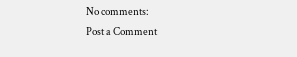No comments:
Post a Comment